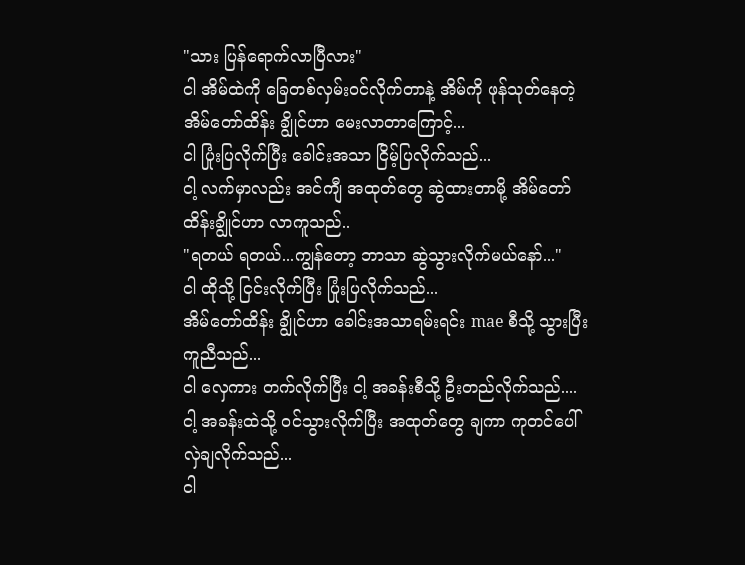"သား ပြန်ရောက်လာပြီလား"
ငါ အိမ်ထဲကို ခြေတစ်လှမ်းဝင်လိုက်တာနဲ့ အိမ်ကို ဖုန်သုတ်နေတဲ့ အိမ်တော်ထိန်း ချွိုင်ဟာ မေးလာတာကြောင့်...
ငါ ပြုံးပြလိုက်ပြီး ခေါင်းအသာ ငြိမ့်ပြလိုက်သည်...
ငါ့ လက်မှာလည်း အင်ကျီ အထုတ်တွေ ဆွဲထားတာမို့ အိမ်တော်ထိန်းချွိုင်ဟာ လာကူသည်..
"ရတယ် ရတယ်...ကျွန်တော့ ဘာသာ ဆွဲသွားလိုက်မယ်နော်..."
ငါ ထိုသို့ ငြင်းလိုက်ပြီး ပြုံးပြလိုက်သည်...
အိမ်တော်ထိန်း ချွိုင်ဟာ ခေါင်းအသာရမ်းရင်း mae စီသို့ သွားပြီး ကူညီသည်...
ငါ လှေကား တက်လိုက်ပြီး ငါ့ အခန်းစီသို့ ဦးတည်လိုက်သည်....
ငါ့ အခန်းထဲသို့ ဝင်သွားလိုက်ပြီး အထုတ်တွေ ချကာ ကုတင်ပေါ် လှဲချလိုက်သည်...
ငါ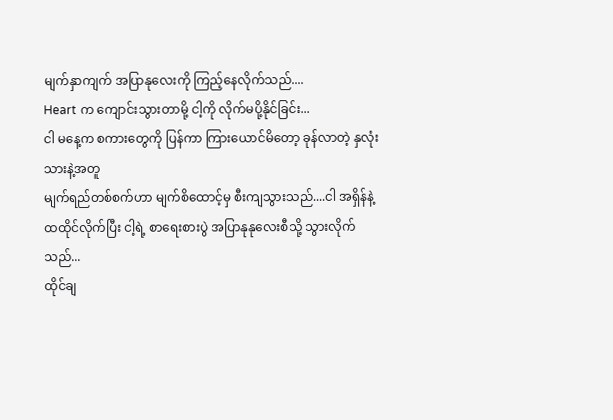မျက်နှာကျက် အပြာနုလေးကို ကြည့်နေလိုက်သည်....
Heart က ကျောင်းသွားတာမို့ ငါ့ကို လိုက်မပို့နိုင်ခြင်း...
ငါ မနေ့က စကားတွေကို ပြန်ကာ ကြားယောင်မိတော့ ခုန်လာတဲ့ နှလုံးသားနဲ့အတူ
မျက်ရည်တစ်စက်ဟာ မျက်စိထောင့်မှ စီးကျသွားသည်....ငါ အရှိန်နဲ့ ထထိုင်လိုက်ပြီး ငါ့ရဲ့ စာရေးစားပွဲ အပြာနုနုလေးစီသို့ သွားလိုက်သည်...
ထိုင်ချ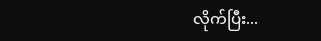လိုက်ပြီး...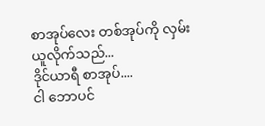စာအုပ်လေး တစ်အုပ်ကို လှမ်းယူလိုက်သည်...
ဒိုင်ယာရီ စာအုပ်....
ငါ ဘောပင်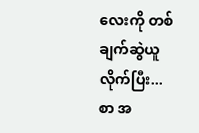လေးကို တစ်ချက်ဆွဲယူလိုက်ပြီး...
စာ အ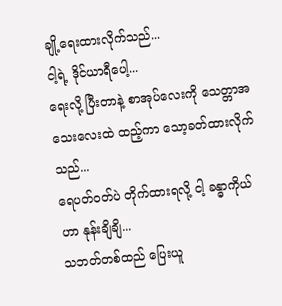ချို့ရေးထားလိုက်သည်...
ငါ့ရဲ့ ဒိုင်ယာရီပေါ့...
ရေးလို့ ပြီးတာနဲ့ စာအုပ်လေးကို သေတ္တာအသေးလေးထဲ ထည့်ကာ သော့ခတ်ထားလိုက်သည်...
ရေပတ်ဝတ်ပဲ တိုက်ထားရလို့ ငါ့ ခန္ဓာကိုယ်ဟာ နုန်းချိချိ...
သဘတ်တစ်ထည် ပြေးယူ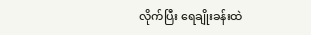လိုက်ပြီး ရေချိုးခန်းထဲ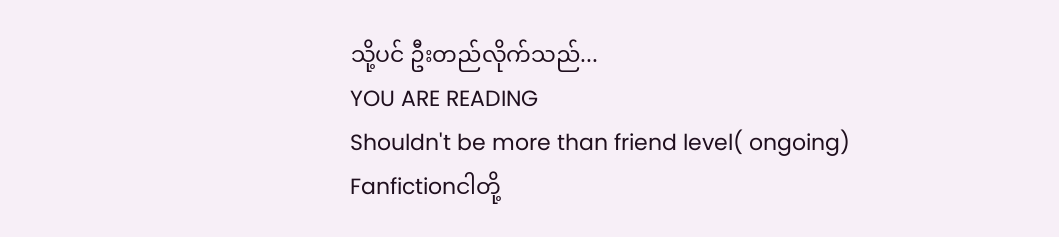သို့ပင် ဦးတည်လိုက်သည်...
YOU ARE READING
Shouldn't be more than friend level( ongoing)
Fanfictionငါတို့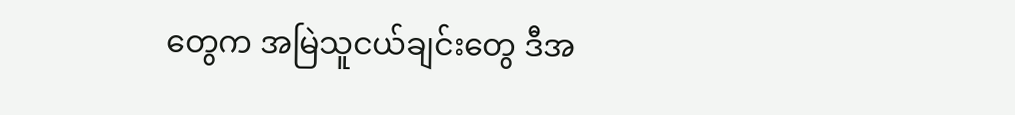တွေက အမြဲသူငယ်ချင်းတွေ ဒီအ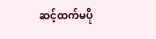ဆင့်ထက်မပို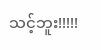သင့်ဘူး!!!!!